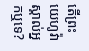តើព្រះយេហូវ៉ាស្គាល់អ្នកឬទេ?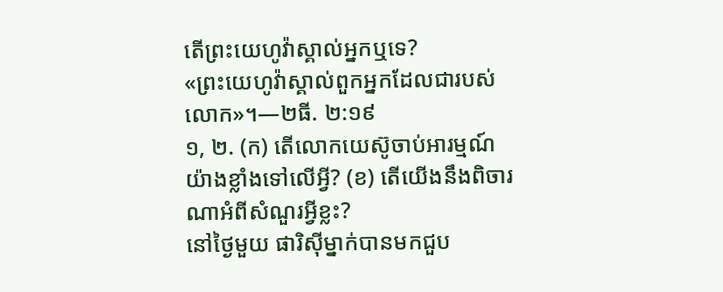តើព្រះយេហូវ៉ាស្គាល់អ្នកឬទេ?
«ព្រះយេហូវ៉ាស្គាល់ពួកអ្នកដែលជារបស់លោក»។—២ធី. ២:១៩
១, ២. (ក) តើលោកយេស៊ូចាប់អារម្មណ៍យ៉ាងខ្លាំងទៅលើអ្វី? (ខ) តើយើងនឹងពិចារណាអំពីសំណួរអ្វីខ្លះ?
នៅថ្ងៃមួយ ផារិស៊ីម្នាក់បានមកជួប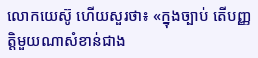លោកយេស៊ូ ហើយសួរថា៖ «ក្នុងច្បាប់ តើបញ្ញត្ដិមួយណាសំខាន់ជាង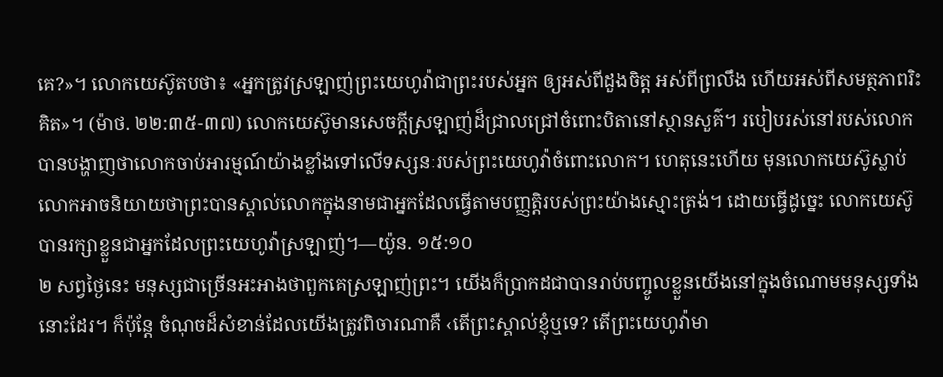គេ?»។ លោកយេស៊ូតបថា៖ «អ្នកត្រូវស្រឡាញ់ព្រះយេហូវ៉ាជាព្រះរបស់អ្នក ឲ្យអស់ពីដួងចិត្ត អស់ពីព្រលឹង ហើយអស់ពីសមត្ថភាពរិះគិត»។ (ម៉ាថ. ២២:៣៥-៣៧) លោកយេស៊ូមានសេចក្ដីស្រឡាញ់ដ៏ជ្រាលជ្រៅចំពោះបិតានៅស្ថានសួគ៌។ របៀបរស់នៅរបស់លោកបានបង្ហាញថាលោកចាប់អារម្មណ៍យ៉ាងខ្លាំងទៅលើទស្សនៈរបស់ព្រះយេហូវ៉ាចំពោះលោក។ ហេតុនេះហើយ មុនលោកយេស៊ូស្លាប់ លោកអាចនិយាយថាព្រះបានស្គាល់លោកក្នុងនាមជាអ្នកដែលធ្វើតាមបញ្ញត្ដិរបស់ព្រះយ៉ាងស្មោះត្រង់។ ដោយធ្វើដូច្នេះ លោកយេស៊ូបានរក្សាខ្លួនជាអ្នកដែលព្រះយេហូវ៉ាស្រឡាញ់។—យ៉ូន. ១៥:១០
២ សព្វថ្ងៃនេះ មនុស្សជាច្រើនអះអាងថាពួកគេស្រឡាញ់ព្រះ។ យើងក៏ប្រាកដជាបានរាប់បញ្ចូលខ្លួនយើងនៅក្នុងចំណោមមនុស្សទាំងនោះដែរ។ ក៏ប៉ុន្តែ ចំណុចដ៏សំខាន់ដែលយើងត្រូវពិចារណាគឺ ‹តើព្រះស្គាល់ខ្ញុំឬទេ? តើព្រះយេហូវ៉ាមា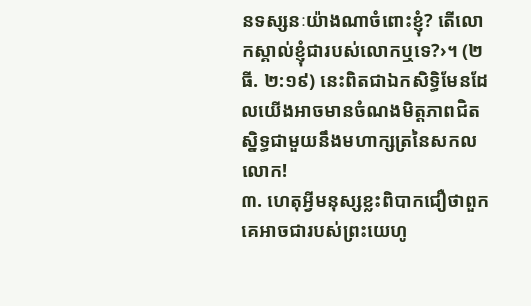នទស្សនៈយ៉ាងណាចំពោះខ្ញុំ? តើលោកស្គាល់ខ្ញុំជារបស់លោកឬទេ?›។ (២ធី. ២:១៩) នេះពិតជាឯកសិទ្ធិមែនដែលយើងអាចមានចំណងមិត្តភាពជិតស្និទ្ធជាមួយនឹងមហាក្សត្រនៃសកលលោក!
៣. ហេតុអ្វីមនុស្សខ្លះពិបាកជឿថាពួកគេអាចជារបស់ព្រះយេហូ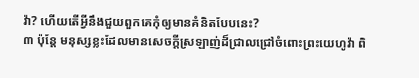វ៉ា? ហើយតើអ្វីនឹងជួយពួកគេកុំឲ្យមានគំនិតបែបនេះ?
៣ ប៉ុន្តែ មនុស្សខ្លះដែលមានសេចក្ដីស្រឡាញ់ដ៏ជ្រាលជ្រៅចំពោះព្រះយេហូវ៉ា ពិ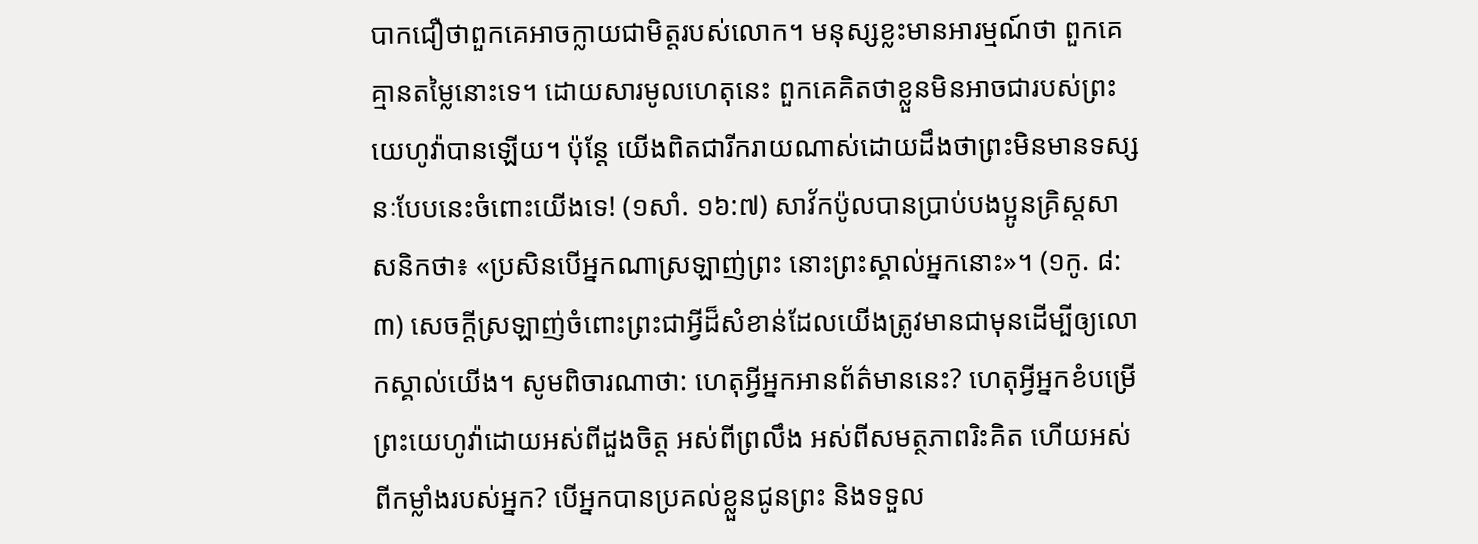បាកជឿថាពួកគេអាចក្លាយជាមិត្តរបស់លោក។ មនុស្សខ្លះមានអារម្មណ៍ថា ពួកគេគ្មានតម្លៃនោះទេ។ ដោយសារមូលហេតុនេះ ពួកគេគិតថាខ្លួនមិនអាចជារបស់ព្រះយេហូវ៉ាបានឡើយ។ ប៉ុន្តែ យើងពិតជារីករាយណាស់ដោយដឹងថាព្រះមិនមានទស្សនៈបែបនេះចំពោះយើងទេ! (១សាំ. ១៦:៧) សាវ័កប៉ូលបានប្រាប់បងប្អូនគ្រិស្តសាសនិកថា៖ «ប្រសិនបើអ្នកណាស្រឡាញ់ព្រះ នោះព្រះស្គាល់អ្នកនោះ»។ (១កូ. ៨:៣) សេចក្ដីស្រឡាញ់ចំពោះព្រះជាអ្វីដ៏សំខាន់ដែលយើងត្រូវមានជាមុនដើម្បីឲ្យលោកស្គាល់យើង។ សូមពិចារណាថា: ហេតុអ្វីអ្នកអានព័ត៌មាននេះ? ហេតុអ្វីអ្នកខំបម្រើព្រះយេហូវ៉ាដោយអស់ពីដួងចិត្ត អស់ពីព្រលឹង អស់ពីសមត្ថភាពរិះគិត ហើយអស់ពីកម្លាំងរបស់អ្នក? បើអ្នកបានប្រគល់ខ្លួនជូនព្រះ និងទទួល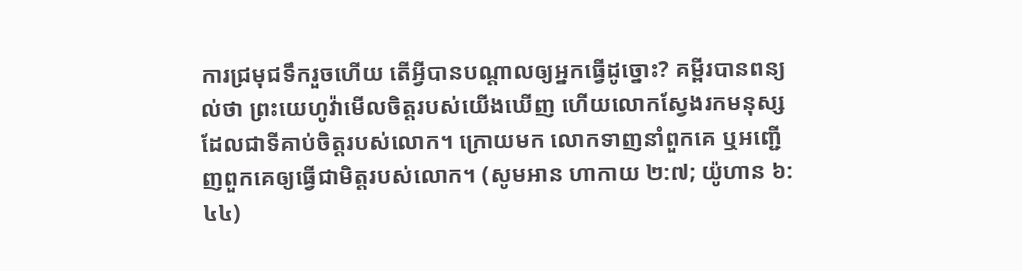ការជ្រមុជទឹករួចហើយ តើអ្វីបានបណ្ដាលឲ្យអ្នកធ្វើដូច្នោះ? គម្ពីរបានពន្យល់ថា ព្រះយេហូវ៉ាមើលចិត្តរបស់យើងឃើញ ហើយលោកស្វែងរកមនុស្សដែលជាទីគាប់ចិត្តរបស់លោក។ ក្រោយមក លោកទាញនាំពួកគេ ឬអញ្ជើញពួកគេឲ្យធ្វើជាមិត្តរបស់លោក។ (សូមអាន ហាកាយ ២:៧; យ៉ូហាន ៦:៤៤)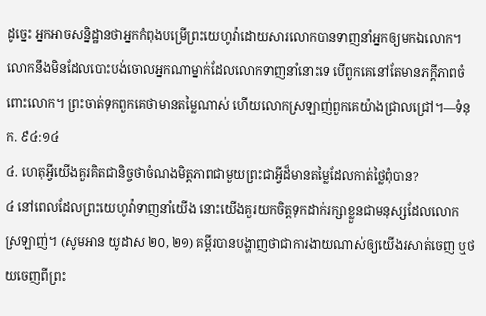ដូច្នេះ អ្នកអាចសន្និដ្ឋានថាអ្នកកំពុងបម្រើព្រះយេហូវ៉ាដោយសារលោកបានទាញនាំអ្នកឲ្យមកឯលោក។ លោកនឹងមិនដែលបោះបង់ចោលអ្នកណាម្នាក់ដែលលោកទាញនាំនោះទេ បើពួកគេនៅតែមានភក្ដីភាពចំពោះលោក។ ព្រះចាត់ទុកពួកគេថាមានតម្លៃណាស់ ហើយលោកស្រឡាញ់ពួកគេយ៉ាងជ្រាលជ្រៅ។—ទំនុក. ៩៤:១៤
៤. ហេតុអ្វីយើងគួរគិតជានិច្ចថាចំណងមិត្តភាពជាមួយព្រះជាអ្វីដ៏មានតម្លៃដែលកាត់ថ្លៃពុំបាន?
៤ នៅពេលដែលព្រះយេហូវ៉ាទាញនាំយើង នោះយើងគួរយកចិត្តទុកដាក់រក្សាខ្លួនជាមនុស្សដែលលោកស្រឡាញ់។ (សូមអាន យូដាស ២០, ២១) គម្ពីរបានបង្ហាញថាជាការងាយណាស់ឲ្យយើងរសាត់ចេញ ឬថយចេញពីព្រះ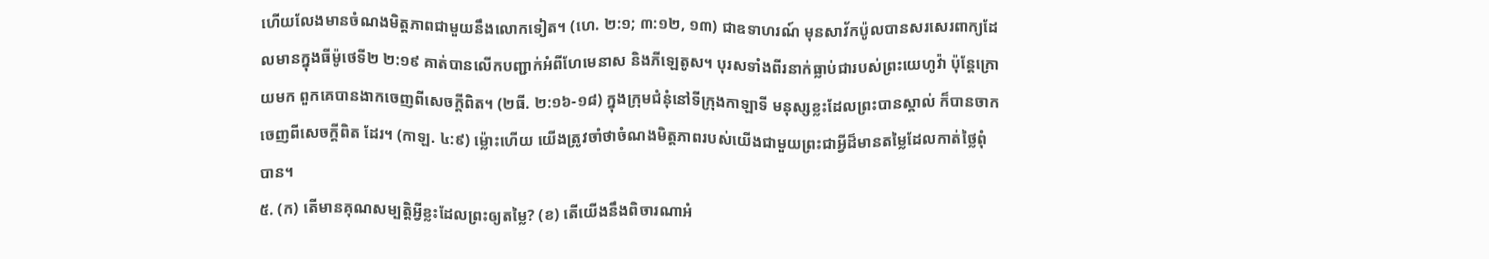ហើយលែងមានចំណងមិត្តភាពជាមួយនឹងលោកទៀត។ (ហេ. ២:១; ៣:១២, ១៣) ជាឧទាហរណ៍ មុនសាវ័កប៉ូលបានសរសេរពាក្យដែលមានក្នុងធីម៉ូថេទី២ ២:១៩ គាត់បានលើកបញ្ជាក់អំពីហែមេនាស និងភីឡេតូស។ បុរសទាំងពីរនាក់ធ្លាប់ជារបស់ព្រះយេហូវ៉ា ប៉ុន្តែក្រោយមក ពួកគេបានងាកចេញពីសេចក្ដីពិត។ (២ធី. ២:១៦-១៨) ក្នុងក្រុមជំនុំនៅទីក្រុងកាឡាទី មនុស្សខ្លះដែលព្រះបានស្គាល់ ក៏បានចាកចេញពីសេចក្ដីពិត ដែរ។ (កាឡ. ៤:៩) ម្ល៉ោះហើយ យើងត្រូវចាំថាចំណងមិត្តភាពរបស់យើងជាមួយព្រះជាអ្វីដ៏មានតម្លៃដែលកាត់ថ្លៃពុំបាន។
៥. (ក) តើមានគុណសម្បត្ដិអ្វីខ្លះដែលព្រះឲ្យតម្លៃ? (ខ) តើយើងនឹងពិចារណាអំ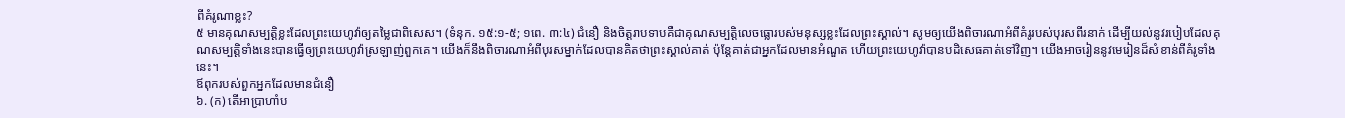ពីគំរូណាខ្លះ?
៥ មានគុណសម្បត្ដិខ្លះដែលព្រះយេហូវ៉ាឲ្យតម្លៃជាពិសេស។ (ទំនុក. ១៥:១-៥; ១ពេ. ៣:៤) ជំនឿ និងចិត្តរាបទាបគឺជាគុណសម្បត្ដិលេចធ្លោរបស់មនុស្សខ្លះដែលព្រះស្គាល់។ សូមឲ្យយើងពិចារណាអំពីគំរូរបស់បុរសពីរនាក់ ដើម្បីយល់នូវរបៀបដែលគុណសម្បត្ដិទាំងនេះបានធ្វើឲ្យព្រះយេហូវ៉ាស្រឡាញ់ពួកគេ។ យើងក៏នឹងពិចារណាអំពីបុរសម្នាក់ដែលបានគិតថាព្រះស្គាល់គាត់ ប៉ុន្តែគាត់ជាអ្នកដែលមានអំណួត ហើយព្រះយេហូវ៉ាបានបដិសេធគាត់ទៅវិញ។ យើងអាចរៀននូវមេរៀនដ៏សំខាន់ពីគំរូទាំងនេះ។
ឪពុករបស់ពួកអ្នកដែលមានជំនឿ
៦. (ក) តើអាប្រាហាំប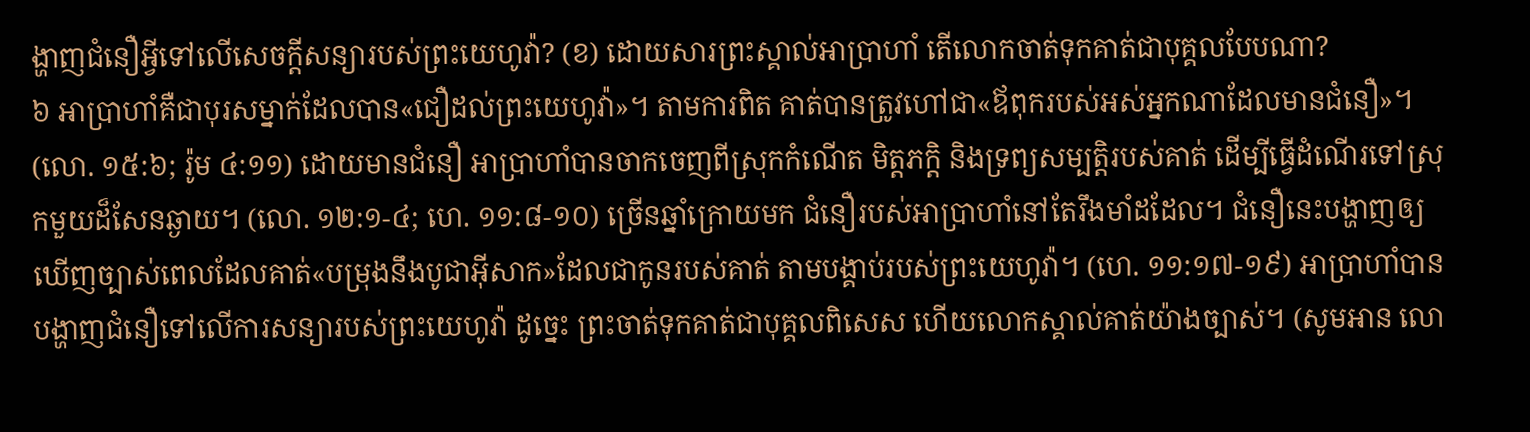ង្ហាញជំនឿអ្វីទៅលើសេចក្ដីសន្យារបស់ព្រះយេហូវ៉ា? (ខ) ដោយសារព្រះស្គាល់អាប្រាហាំ តើលោកចាត់ទុកគាត់ជាបុគ្គលបែបណា?
៦ អាប្រាហាំគឺជាបុរសម្នាក់ដែលបាន«ជឿដល់ព្រះយេហូវ៉ា»។ តាមការពិត គាត់បានត្រូវហៅជា«ឪពុករបស់អស់អ្នកណាដែលមានជំនឿ»។ (លោ. ១៥:៦; រ៉ូម ៤:១១) ដោយមានជំនឿ អាប្រាហាំបានចាកចេញពីស្រុកកំណើត មិត្តភក្ដិ និងទ្រព្យសម្បត្ដិរបស់គាត់ ដើម្បីធ្វើដំណើរទៅស្រុកមួយដ៏សែនឆ្ងាយ។ (លោ. ១២:១-៤; ហេ. ១១:៨-១០) ច្រើនឆ្នាំក្រោយមក ជំនឿរបស់អាប្រាហាំនៅតែរឹងមាំដដែល។ ជំនឿនេះបង្ហាញឲ្យឃើញច្បាស់ពេលដែលគាត់«បម្រុងនឹងបូជាអ៊ីសាក»ដែលជាកូនរបស់គាត់ តាមបង្គាប់របស់ព្រះយេហូវ៉ា។ (ហេ. ១១:១៧-១៩) អាប្រាហាំបានបង្ហាញជំនឿទៅលើការសន្យារបស់ព្រះយេហូវ៉ា ដូច្នេះ ព្រះចាត់ទុកគាត់ជាបុគ្គលពិសេស ហើយលោកស្គាល់គាត់យ៉ាងច្បាស់។ (សូមអាន លោ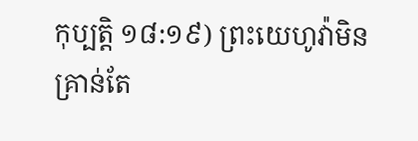កុប្បត្តិ ១៨:១៩) ព្រះយេហូវ៉ាមិនគ្រាន់តែ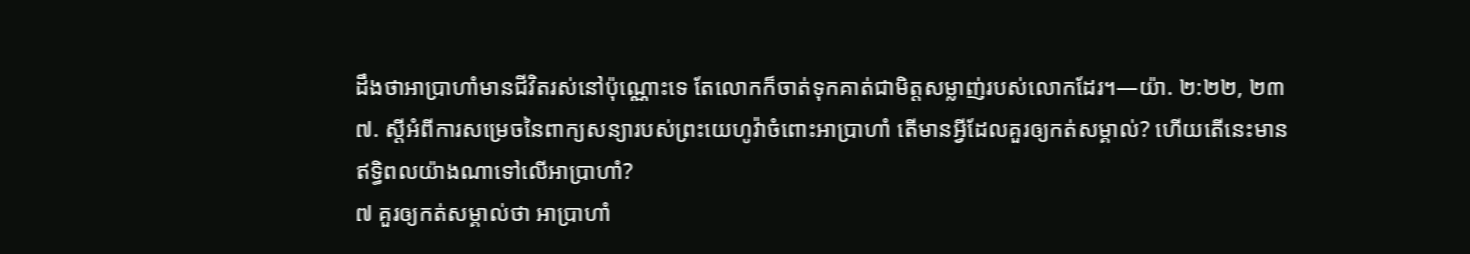ដឹងថាអាប្រាហាំមានជីវិតរស់នៅប៉ុណ្ណោះទេ តែលោកក៏ចាត់ទុកគាត់ជាមិត្តសម្លាញ់របស់លោកដែរ។—យ៉ា. ២:២២, ២៣
៧. ស្តីអំពីការសម្រេចនៃពាក្យសន្យារបស់ព្រះយេហូវ៉ាចំពោះអាប្រាហាំ តើមានអ្វីដែលគួរឲ្យកត់សម្គាល់? ហើយតើនេះមានឥទ្ធិពលយ៉ាងណាទៅលើអាប្រាហាំ?
៧ គួរឲ្យកត់សម្គាល់ថា អាប្រាហាំ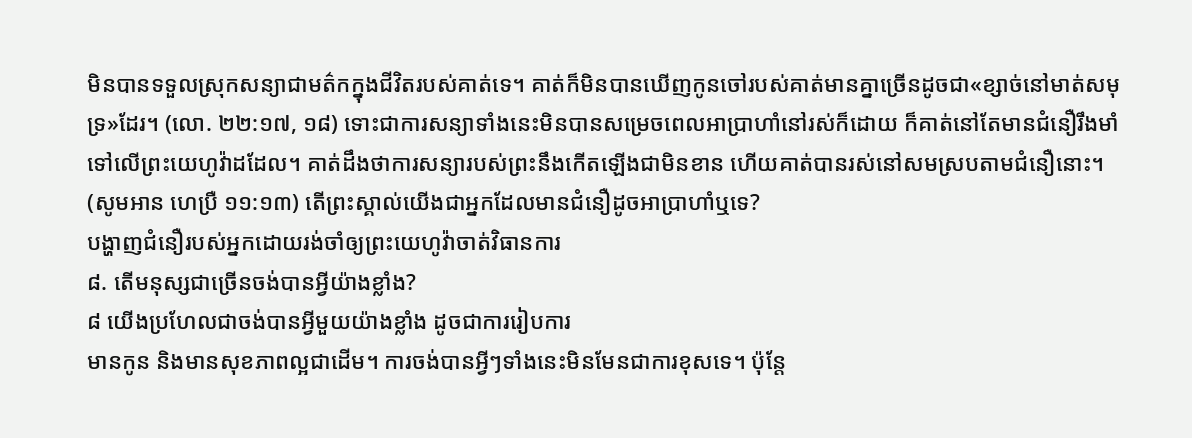មិនបានទទួលស្រុកសន្យាជាមត៌កក្នុងជីវិតរបស់គាត់ទេ។ គាត់ក៏មិនបានឃើញកូនចៅរបស់គាត់មានគ្នាច្រើនដូចជា«ខ្សាច់នៅមាត់សមុទ្រ»ដែរ។ (លោ. ២២:១៧, ១៨) ទោះជាការសន្យាទាំងនេះមិនបានសម្រេចពេលអាប្រាហាំនៅរស់ក៏ដោយ ក៏គាត់នៅតែមានជំនឿរឹងមាំទៅលើព្រះយេហូវ៉ាដដែល។ គាត់ដឹងថាការសន្យារបស់ព្រះនឹងកើតឡើងជាមិនខាន ហើយគាត់បានរស់នៅសមស្របតាមជំនឿនោះ។ (សូមអាន ហេប្រឺ ១១:១៣) តើព្រះស្គាល់យើងជាអ្នកដែលមានជំនឿដូចអាប្រាហាំឬទេ?
បង្ហាញជំនឿរបស់អ្នកដោយរង់ចាំឲ្យព្រះយេហូវ៉ាចាត់វិធានការ
៨. តើមនុស្សជាច្រើនចង់បានអ្វីយ៉ាងខ្លាំង?
៨ យើងប្រហែលជាចង់បានអ្វីមួយយ៉ាងខ្លាំង ដូចជាការរៀបការ
មានកូន និងមានសុខភាពល្អជាដើម។ ការចង់បានអ្វីៗទាំងនេះមិនមែនជាការខុសទេ។ ប៉ុន្តែ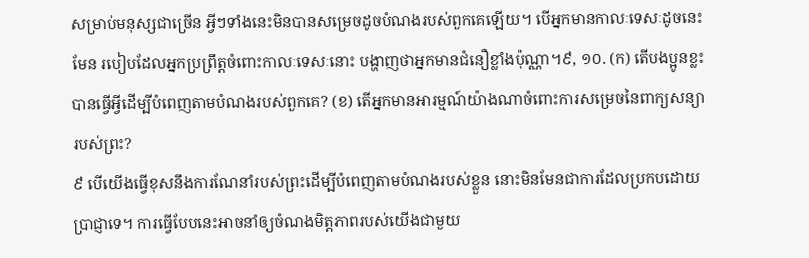សម្រាប់មនុស្សជាច្រើន អ្វីៗទាំងនេះមិនបានសម្រេចដូចបំណងរបស់ពួកគេឡើយ។ បើអ្នកមានកាលៈទេសៈដូចនេះមែន របៀបដែលអ្នកប្រព្រឹត្តចំពោះកាលៈទេសៈនោះ បង្ហាញថាអ្នកមានជំនឿខ្លាំងប៉ុណ្ណា។៩, ១០. (ក) តើបងប្អូនខ្លះបានធ្វើអ្វីដើម្បីបំពេញតាមបំណងរបស់ពួកគេ? (ខ) តើអ្នកមានអារម្មណ៍យ៉ាងណាចំពោះការសម្រេចនៃពាក្យសន្យារបស់ព្រះ?
៩ បើយើងធ្វើខុសនឹងការណែនាំរបស់ព្រះដើម្បីបំពេញតាមបំណងរបស់ខ្លួន នោះមិនមែនជាការដែលប្រកបដោយប្រាជ្ញាទេ។ ការធ្វើបែបនេះអាចនាំឲ្យចំណងមិត្តភាពរបស់យើងជាមួយ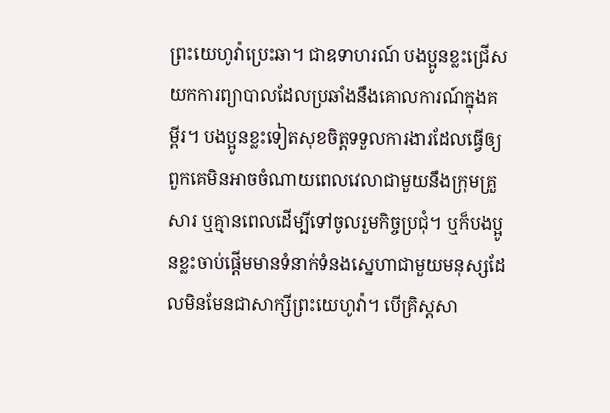ព្រះយេហូវ៉ាប្រេះឆា។ ជាឧទាហរណ៍ បងប្អូនខ្លះជ្រើសយកការព្យាបាលដែលប្រឆាំងនឹងគោលការណ៍ក្នុងគម្ពីរ។ បងប្អូនខ្លះទៀតសុខចិត្តទទួលការងារដែលធ្វើឲ្យពួកគេមិនអាចចំណាយពេលវេលាជាមួយនឹងក្រុមគ្រួសារ ឬគ្មានពេលដើម្បីទៅចូលរួមកិច្ចប្រជុំ។ ឬក៏បងប្អូនខ្លះចាប់ផ្ដើមមានទំនាក់ទំនងស្នេហាជាមួយមនុស្សដែលមិនមែនជាសាក្សីព្រះយេហូវ៉ា។ បើគ្រិស្តសា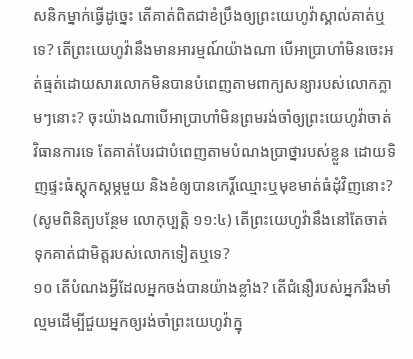សនិកម្នាក់ធ្វើដូច្នេះ តើគាត់ពិតជាខំប្រឹងឲ្យព្រះយេហូវ៉ាស្គាល់គាត់ឬទេ? តើព្រះយេហូវ៉ានឹងមានអារម្មណ៍យ៉ាងណា បើអាប្រាហាំមិនចេះអត់ធ្មត់ដោយសារលោកមិនបានបំពេញតាមពាក្យសន្យារបស់លោកភ្លាមៗនោះ? ចុះយ៉ាងណាបើអាប្រាហាំមិនព្រមរង់ចាំឲ្យព្រះយេហូវ៉ាចាត់វិធានការទេ តែគាត់បែរជាបំពេញតាមបំណងប្រាថ្នារបស់ខ្លួន ដោយទិញផ្ទះធំស្តុកស្តម្ភមួយ និងខំឲ្យបានកេរ្ដិ៍ឈ្មោះឬមុខមាត់ធំដុំវិញនោះ? (សូមពិនិត្យបន្ថែម លោកុប្បត្តិ ១១:៤) តើព្រះយេហូវ៉ានឹងនៅតែចាត់ទុកគាត់ជាមិត្តរបស់លោកទៀតឬទេ?
១០ តើបំណងអ្វីដែលអ្នកចង់បានយ៉ាងខ្លាំង? តើជំនឿរបស់អ្នករឹងមាំល្មមដើម្បីជួយអ្នកឲ្យរង់ចាំព្រះយេហូវ៉ាក្នុ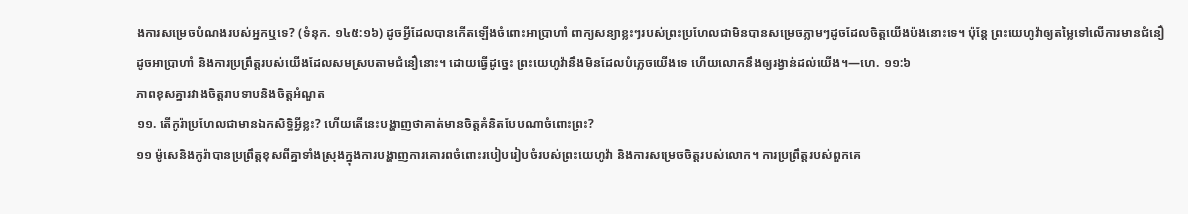ងការសម្រេចបំណងរបស់អ្នកឬទេ? (ទំនុក. ១៤៥:១៦) ដូចអ្វីដែលបានកើតឡើងចំពោះអាប្រាហាំ ពាក្យសន្យាខ្លះៗរបស់ព្រះប្រហែលជាមិនបានសម្រេចភ្លាមៗដូចដែលចិត្តយើងប៉ងនោះទេ។ ប៉ុន្តែ ព្រះយេហូវ៉ាឲ្យតម្លៃទៅលើការមានជំនឿដូចអាប្រាហាំ និងការប្រព្រឹត្តរបស់យើងដែលសមស្របតាមជំនឿនោះ។ ដោយធ្វើដូច្នេះ ព្រះយេហូវ៉ានឹងមិនដែលបំភ្លេចយើងទេ ហើយលោកនឹងឲ្យរង្វាន់ដល់យើង។—ហេ. ១១:៦
ភាពខុសគ្នារវាងចិត្តរាបទាបនិងចិត្តអំណួត
១១. តើកូរ៉ាប្រហែលជាមានឯកសិទ្ធិអ្វីខ្លះ? ហើយតើនេះបង្ហាញថាគាត់មានចិត្តគំនិតបែបណាចំពោះព្រះ?
១១ ម៉ូសេនិងកូរ៉ាបានប្រព្រឹត្តខុសពីគ្នាទាំងស្រុងក្នុងការបង្ហាញការគោរពចំពោះរបៀបរៀបចំរបស់ព្រះយេហូវ៉ា និងការសម្រេចចិត្តរបស់លោក។ ការប្រព្រឹត្តរបស់ពួកគេ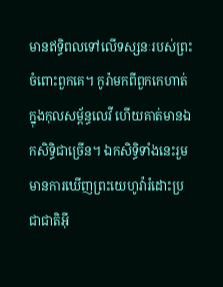មានឥទ្ធិពលទៅលើទស្សនៈរបស់ព្រះចំពោះពួកគេ។ កូរ៉ាមកពីពួកកេហាត់ក្នុងកុលសម្ព័ន្ធលេវី ហើយគាត់មានឯកសិទ្ធិជាច្រើន។ ឯកសិទ្ធិទាំងនេះរួមមានការឃើញព្រះយេហូវ៉ារំដោះប្រជាជាតិអ៊ី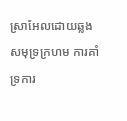ស្រាអែលដោយឆ្លងសមុទ្រក្រហម ការគាំទ្រការ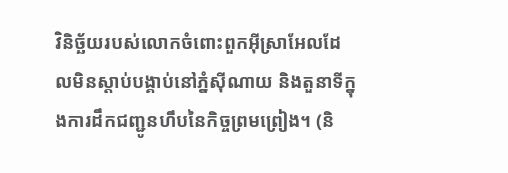វិនិច្ឆ័យរបស់លោកចំពោះពួកអ៊ីស្រាអែលដែលមិនស្ដាប់បង្គាប់នៅភ្នំស៊ីណាយ និងតួនាទីក្នុងការដឹកជញ្ជូនហឹបនៃកិច្ចព្រមព្រៀង។ (និ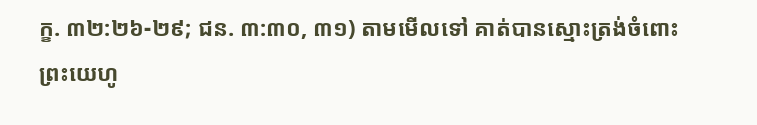ក្ខ. ៣២:២៦-២៩; ជន. ៣:៣០, ៣១) តាមមើលទៅ គាត់បានស្មោះត្រង់ចំពោះព្រះយេហូ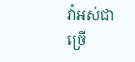វ៉ាអស់ជាច្រើ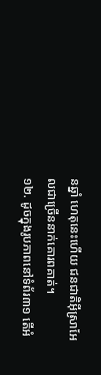នឆ្នាំ ហេតុនេះហើយ ជនជាតិអ៊ីស្រាអែលជាច្រើននាក់គោរពគាត់។
១២. ដូចក្នុងរូបភាពនៅទំព័រ៣១ តើអំ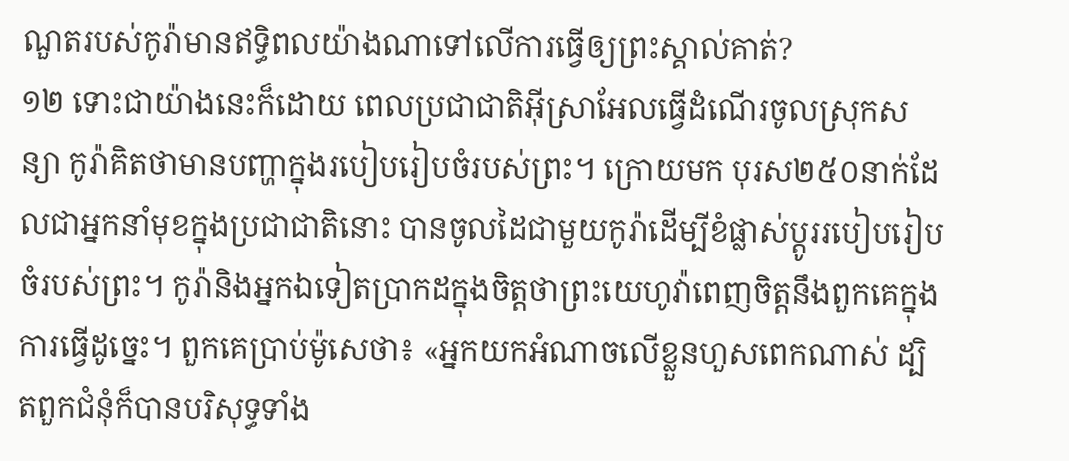ណួតរបស់កូរ៉ាមានឥទ្ធិពលយ៉ាងណាទៅលើការធ្វើឲ្យព្រះស្គាល់គាត់?
១២ ទោះជាយ៉ាងនេះក៏ដោយ ពេលប្រជាជាតិអ៊ីស្រាអែលធ្វើដំណើរចូលស្រុកសន្យា កូរ៉ាគិតថាមានបញ្ហាក្នុងរបៀបរៀបចំរបស់ព្រះ។ ក្រោយមក បុរស២៥០នាក់ដែលជាអ្នកនាំមុខក្នុងប្រជាជាតិនោះ បានចូលដៃជាមួយកូរ៉ាដើម្បីខំផ្លាស់ប្ដូររបៀបរៀបចំរបស់ព្រះ។ កូរ៉ានិងអ្នកឯទៀតប្រាកដក្នុងចិត្តថាព្រះយេហូវ៉ាពេញចិត្តនឹងពួកគេក្នុងការធ្វើដូច្នេះ។ ពួកគេប្រាប់ម៉ូសេថា៖ «អ្នកយកអំណាចលើខ្លួនហួសពេកណាស់ ដ្បិតពួកជំនុំក៏បានបរិសុទ្ធទាំង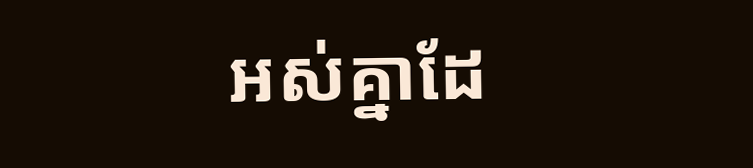អស់គ្នាដែ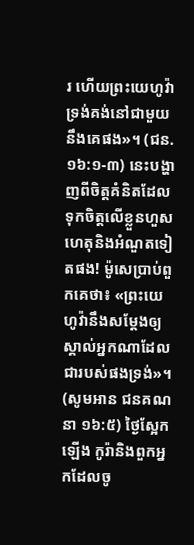រ ហើយព្រះយេហូវ៉ាទ្រង់គង់នៅជាមួយនឹងគេផង»។ (ជន. ១៦:១-៣) នេះបង្ហាញពីចិត្តគំនិតដែលទុកចិត្តលើខ្លួនហួសហេតុនិងអំណួតទៀតផង! ម៉ូសេប្រាប់ពួកគេថា៖ «ព្រះយេហូវ៉ានឹងសម្ដែងឲ្យស្គាល់អ្នកណាដែលជារបស់ផងទ្រង់»។ (សូមអាន ជនគណនា ១៦:៥) ថ្ងៃស្អែកឡើង កូរ៉ានិងពួកអ្នកដែលចូ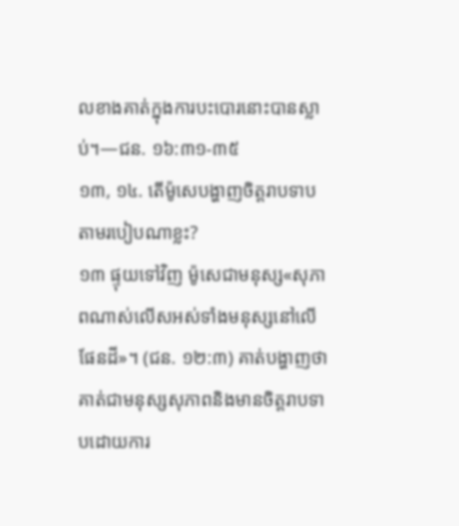លខាងគាត់ក្នុងការបះបោរនោះបានស្លាប់។—ជន. ១៦:៣១-៣៥
១៣, ១៤. តើម៉ូសេបង្ហាញចិត្តរាបទាបតាមរបៀបណាខ្លះ?
១៣ ផ្ទុយទៅវិញ ម៉ូសេជាមនុស្ស«សុភាពណាស់លើសអស់ទាំងមនុស្សនៅលើផែនដី»។ (ជន. ១២:៣) គាត់បង្ហាញថាគាត់ជាមនុស្សសុភាពនិងមានចិត្តរាបទាបដោយការ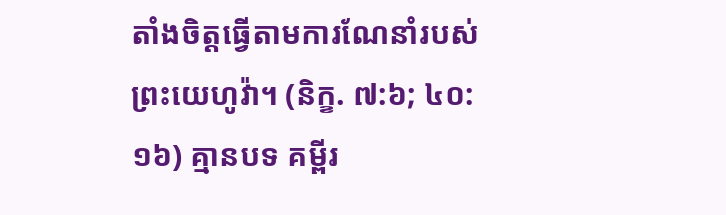តាំងចិត្តធ្វើតាមការណែនាំរបស់ព្រះយេហូវ៉ា។ (និក្ខ. ៧:៦; ៤០:១៦) គ្មានបទ គម្ពីរ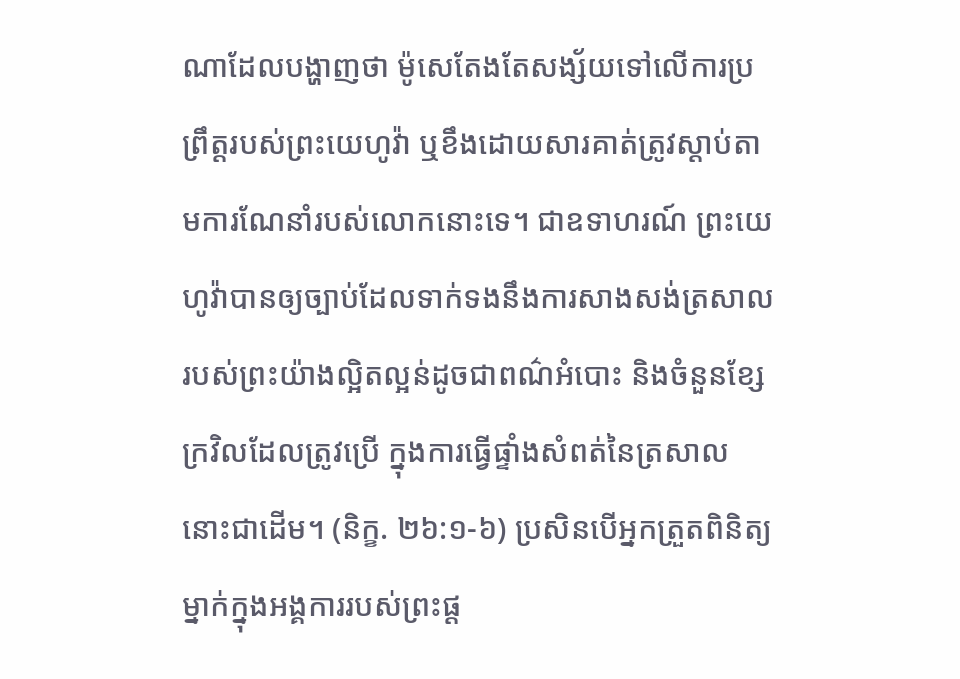ណាដែលបង្ហាញថា ម៉ូសេតែងតែសង្ស័យទៅលើការប្រព្រឹត្តរបស់ព្រះយេហូវ៉ា ឬខឹងដោយសារគាត់ត្រូវស្ដាប់តាមការណែនាំរបស់លោកនោះទេ។ ជាឧទាហរណ៍ ព្រះយេហូវ៉ាបានឲ្យច្បាប់ដែលទាក់ទងនឹងការសាងសង់ត្រសាលរបស់ព្រះយ៉ាងល្អិតល្អន់ដូចជាពណ៌អំបោះ និងចំនួនខ្សែក្រវិលដែលត្រូវប្រើ ក្នុងការធ្វើផ្ទាំងសំពត់នៃត្រសាលនោះជាដើម។ (និក្ខ. ២៦:១-៦) ប្រសិនបើអ្នកត្រួតពិនិត្យម្នាក់ក្នុងអង្គការរបស់ព្រះផ្ដ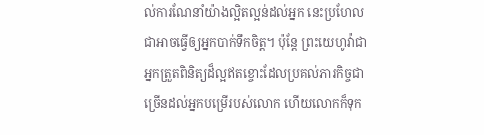ល់ការណែនាំយ៉ាងល្អិតល្អន់ដល់អ្នក នេះប្រហែលជាអាចធ្វើឲ្យអ្នកបាក់ទឹកចិត្ត។ ប៉ុន្តែ ព្រះយេហូវ៉ាជាអ្នកត្រួតពិនិត្យដ៏ល្អឥតខ្ចោះដែលប្រគល់ភារកិច្ចជាច្រើនដល់អ្នកបម្រើរបស់លោក ហើយលោកក៏ទុក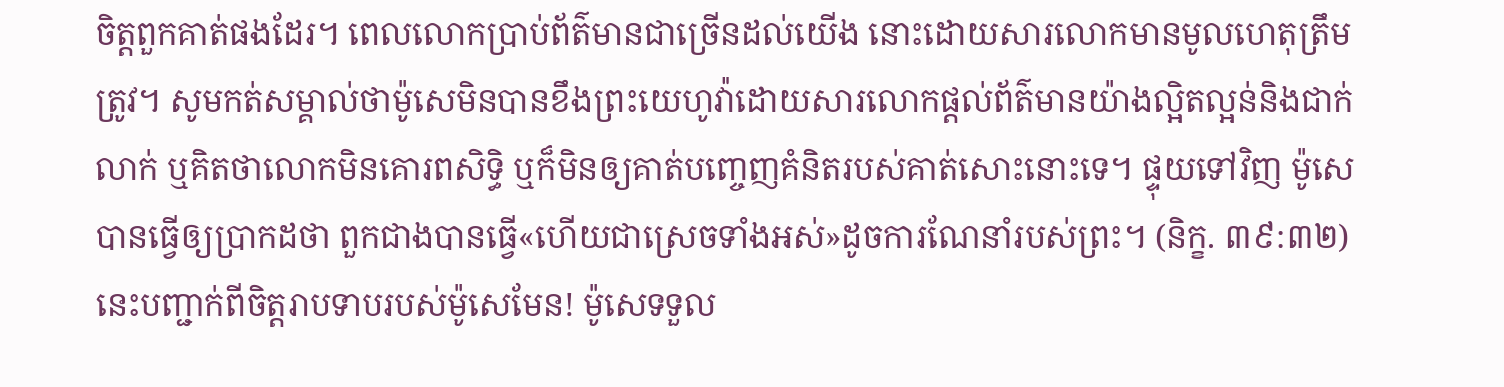ចិត្តពួកគាត់ផងដែរ។ ពេលលោកប្រាប់ព័ត៌មានជាច្រើនដល់យើង នោះដោយសារលោកមានមូលហេតុត្រឹមត្រូវ។ សូមកត់សម្គាល់ថាម៉ូសេមិនបានខឹងព្រះយេហូវ៉ាដោយសារលោកផ្ដល់ព័ត៌មានយ៉ាងល្អិតល្អន់និងជាក់លាក់ ឬគិតថាលោកមិនគោរពសិទ្ធិ ឬក៏មិនឲ្យគាត់បញ្ចេញគំនិតរបស់គាត់សោះនោះទេ។ ផ្ទុយទៅវិញ ម៉ូសេបានធ្វើឲ្យប្រាកដថា ពួកជាងបានធ្វើ«ហើយជាស្រេចទាំងអស់»ដូចការណែនាំរបស់ព្រះ។ (និក្ខ. ៣៩:៣២) នេះបញ្ជាក់ពីចិត្តរាបទាបរបស់ម៉ូសេមែន! ម៉ូសេទទួល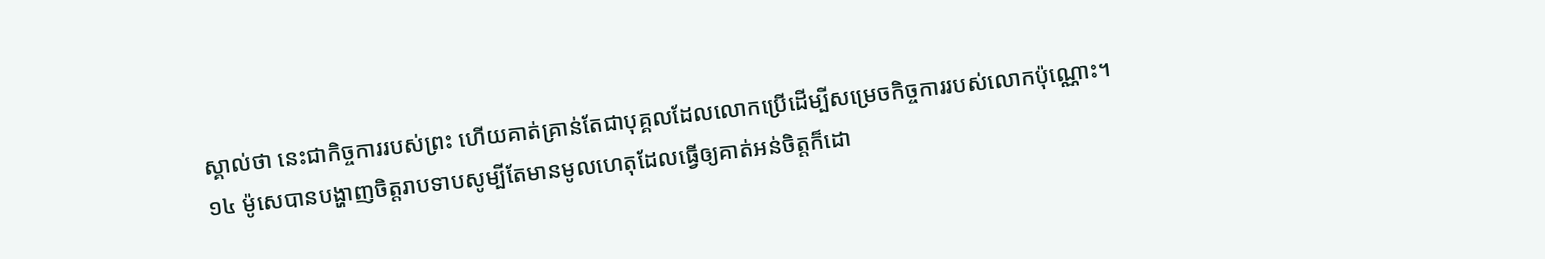ស្គាល់ថា នេះជាកិច្ចការរបស់ព្រះ ហើយគាត់គ្រាន់តែជាបុគ្គលដែលលោកប្រើដើម្បីសម្រេចកិច្ចការរបស់លោកប៉ុណ្ណោះ។
១៤ ម៉ូសេបានបង្ហាញចិត្តរាបទាបសូម្បីតែមានមូលហេតុដែលធ្វើឲ្យគាត់អន់ចិត្តក៏ដោ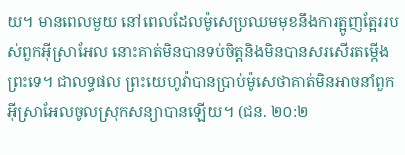យ។ មានពេលមួយ នៅពេលដែលម៉ូសេប្រឈមមុខនឹងការត្អូញត្អែររបស់ពួកអ៊ីស្រាអែល នោះគាត់មិនបានទប់ចិត្តនិងមិនបានសរសើរតម្កើងព្រះទេ។ ជាលទ្ធផល ព្រះយេហូវ៉ាបានប្រាប់ម៉ូសេថាគាត់មិនអាចនាំពួកអ៊ីស្រាអែលចូលស្រុកសន្យាបានឡើយ។ (ជន. ២០:២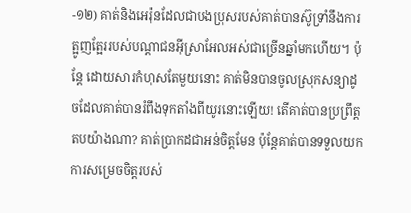-១២) គាត់និងអេរ៉ុនដែលជាបងប្រុសរបស់គាត់បានស៊ូទ្រាំនឹងការត្អូញត្អែររបស់បណ្ដាជនអ៊ីស្រាអែលអស់ជាច្រើនឆ្នាំមកហើយ។ ប៉ុន្តែ ដោយសារកំហុសតែមួយនោះ គាត់មិនបានចូលស្រុកសន្យាដូចដែលគាត់បានរំពឹងទុកតាំងពីយូរនោះឡើយ! តើគាត់បានប្រព្រឹត្តតបយ៉ាងណា? គាត់ប្រាកដជាអន់ចិត្តមែន ប៉ុន្តែគាត់បានទទួលយកការសម្រេចចិត្តរបស់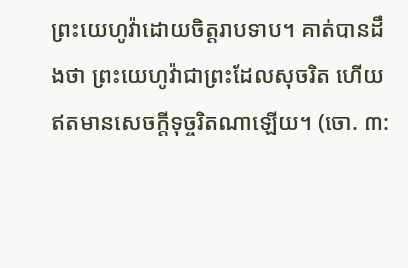ព្រះយេហូវ៉ាដោយចិត្តរាបទាប។ គាត់បានដឹងថា ព្រះយេហូវ៉ាជាព្រះដែលសុចរិត ហើយឥតមានសេចក្ដីទុច្ចរិតណាឡើយ។ (ចោ. ៣: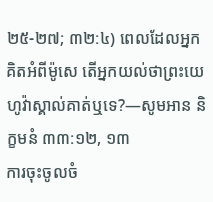២៥-២៧; ៣២:៤) ពេលដែលអ្នកគិតអំពីម៉ូសេ តើអ្នកយល់ថាព្រះយេហូវ៉ាស្គាល់គាត់ឬទេ?—សូមអាន និក្ខមនំ ៣៣:១២, ១៣
ការចុះចូលចំ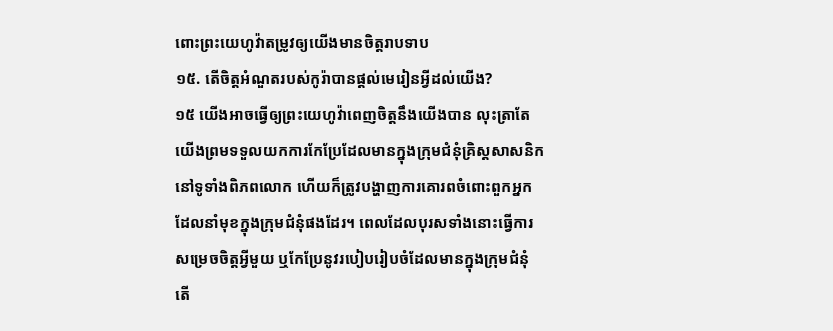ពោះព្រះយេហូវ៉ាតម្រូវឲ្យយើងមានចិត្តរាបទាប
១៥. តើចិត្តអំណួតរបស់កូរ៉ាបានផ្ដល់មេរៀនអ្វីដល់យើង?
១៥ យើងអាចធ្វើឲ្យព្រះយេហូវ៉ាពេញចិត្តនឹងយើងបាន លុះត្រាតែយើងព្រមទទួលយកការកែប្រែដែលមានក្នុងក្រុមជំនុំគ្រិស្តសាសនិកនៅទូទាំងពិភពលោក ហើយក៏ត្រូវបង្ហាញការគោរពចំពោះពួកអ្នក
ដែលនាំមុខក្នុងក្រុមជំនុំផងដែរ។ ពេលដែលបុរសទាំងនោះធ្វើការសម្រេចចិត្តអ្វីមួយ ឬកែប្រែនូវរបៀបរៀបចំដែលមានក្នុងក្រុមជំនុំ តើ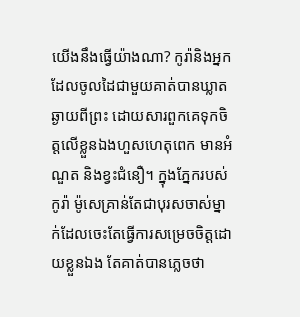យើងនឹងធ្វើយ៉ាងណា? កូរ៉ានិងអ្នកដែលចូលដៃជាមួយគាត់បានឃ្លាតឆ្ងាយពីព្រះ ដោយសារពួកគេទុកចិត្តលើខ្លួនឯងហួសហេតុពេក មានអំណួត និងខ្វះជំនឿ។ ក្នុងភ្នែករបស់កូរ៉ា ម៉ូសេគ្រាន់តែជាបុរសចាស់ម្នាក់ដែលចេះតែធ្វើការសម្រេចចិត្តដោយខ្លួនឯង តែគាត់បានភ្លេចថា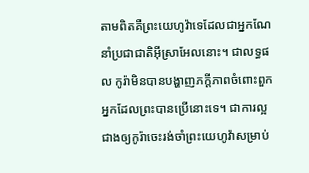តាមពិតគឺព្រះយេហូវ៉ាទេដែលជាអ្នកណែនាំប្រជាជាតិអ៊ីស្រាអែលនោះ។ ជាលទ្ធផល កូរ៉ាមិនបានបង្ហាញភក្ដីភាពចំពោះពួកអ្នកដែលព្រះបានប្រើនោះទេ។ ជាការល្អជាងឲ្យកូរ៉ាចេះរង់ចាំព្រះយេហូវ៉ាសម្រាប់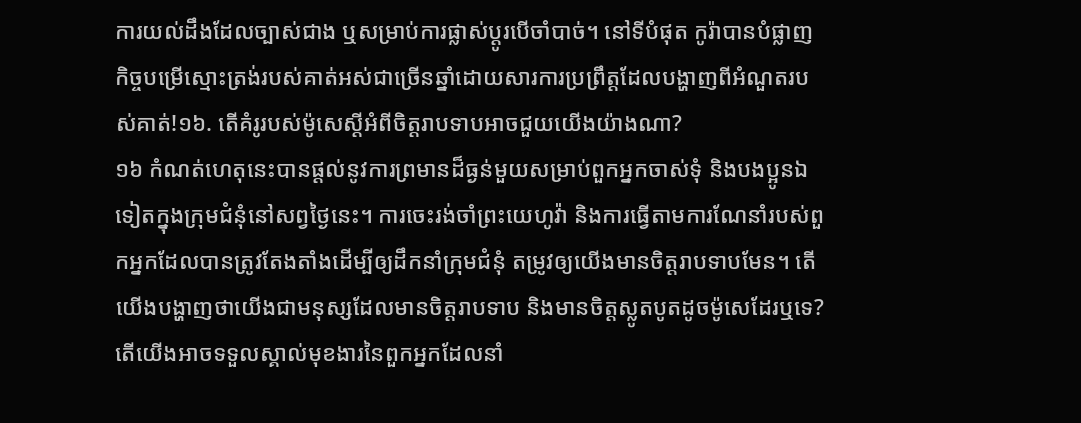ការយល់ដឹងដែលច្បាស់ជាង ឬសម្រាប់ការផ្លាស់ប្ដូរបើចាំបាច់។ នៅទីបំផុត កូរ៉ាបានបំផ្លាញកិច្ចបម្រើស្មោះត្រង់របស់គាត់អស់ជាច្រើនឆ្នាំដោយសារការប្រព្រឹត្តដែលបង្ហាញពីអំណួតរបស់គាត់!១៦. តើគំរូរបស់ម៉ូសេស្តីអំពីចិត្តរាបទាបអាចជួយយើងយ៉ាងណា?
១៦ កំណត់ហេតុនេះបានផ្ដល់នូវការព្រមានដ៏ធ្ងន់មួយសម្រាប់ពួកអ្នកចាស់ទុំ និងបងប្អូនឯទៀតក្នុងក្រុមជំនុំនៅសព្វថ្ងៃនេះ។ ការចេះរង់ចាំព្រះយេហូវ៉ា និងការធ្វើតាមការណែនាំរបស់ពួកអ្នកដែលបានត្រូវតែងតាំងដើម្បីឲ្យដឹកនាំក្រុមជំនុំ តម្រូវឲ្យយើងមានចិត្តរាបទាបមែន។ តើយើងបង្ហាញថាយើងជាមនុស្សដែលមានចិត្តរាបទាប និងមានចិត្តស្លូតបូតដូចម៉ូសេដែរឬទេ? តើយើងអាចទទួលស្គាល់មុខងារនៃពួកអ្នកដែលនាំ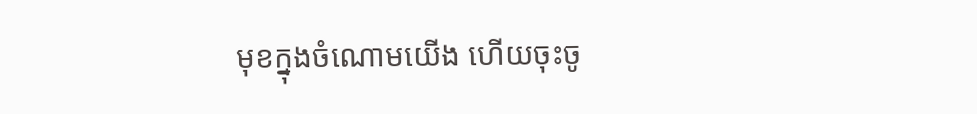មុខក្នុងចំណោមយើង ហើយចុះចូ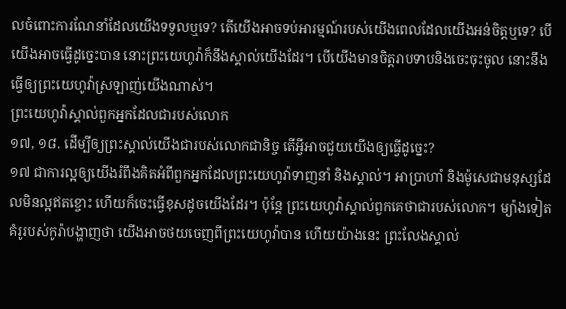លចំពោះការណែនាំដែលយើងទទួលឬទេ? តើយើងអាចទប់អារម្មណ៍របស់យើងពេលដែលយើងអន់ចិត្តឬទេ? បើយើងអាចធ្វើដូច្នេះបាន នោះព្រះយេហូវ៉ាក៏នឹងស្គាល់យើងដែរ។ បើយើងមានចិត្តរាបទាបនិងចេះចុះចូល នោះនឹងធ្វើឲ្យព្រះយេហូវ៉ាស្រឡាញ់យើងណាស់។
ព្រះយេហូវ៉ាស្គាល់ពួកអ្នកដែលជារបស់លោក
១៧, ១៨. ដើម្បីឲ្យព្រះស្គាល់យើងជារបស់លោកជានិច្ច តើអ្វីអាចជួយយើងឲ្យធ្វើដូច្នេះ?
១៧ ជាការល្អឲ្យយើងរំពឹងគិតអំពីពួកអ្នកដែលព្រះយេហូវ៉ាទាញនាំ និងស្គាល់។ អាប្រាហាំ និងម៉ូសេជាមនុស្សដែលមិនល្អឥតខ្ចោះ ហើយក៏ចេះធ្វើខុសដូចយើងដែរ។ ប៉ុន្តែ ព្រះយេហូវ៉ាស្គាល់ពួកគេថាជារបស់លោក។ ម្យ៉ាងទៀត គំរូរបស់កូរ៉ាបង្ហាញថា យើងអាចថយចេញពីព្រះយេហូវ៉ាបាន ហើយយ៉ាងនេះ ព្រះលែងស្គាល់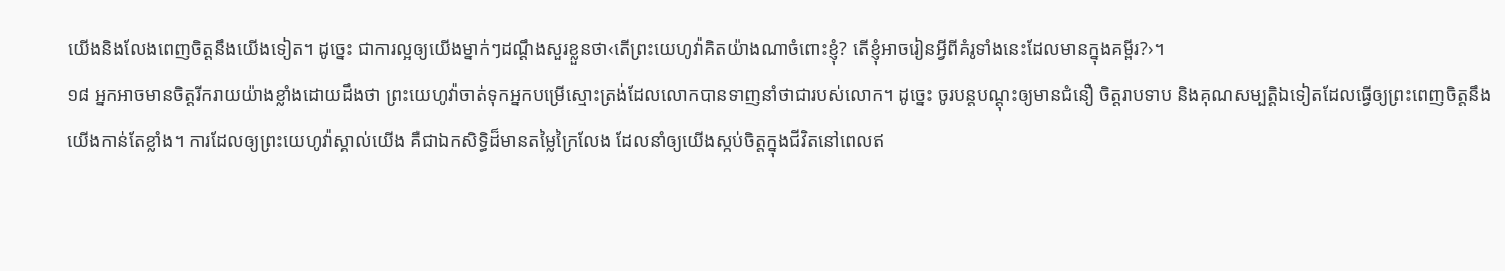យើងនិងលែងពេញចិត្តនឹងយើងទៀត។ ដូច្នេះ ជាការល្អឲ្យយើងម្នាក់ៗដណ្ដឹងសួរខ្លួនថា‹តើព្រះយេហូវ៉ាគិតយ៉ាងណាចំពោះខ្ញុំ? តើខ្ញុំអាចរៀនអ្វីពីគំរូទាំងនេះដែលមានក្នុងគម្ពីរ?›។
១៨ អ្នកអាចមានចិត្តរីករាយយ៉ាងខ្លាំងដោយដឹងថា ព្រះយេហូវ៉ាចាត់ទុកអ្នកបម្រើស្មោះត្រង់ដែលលោកបានទាញនាំថាជារបស់លោក។ ដូច្នេះ ចូរបន្តបណ្ដុះឲ្យមានជំនឿ ចិត្តរាបទាប និងគុណសម្បត្ដិឯទៀតដែលធ្វើឲ្យព្រះពេញចិត្តនឹងយើងកាន់តែខ្លាំង។ ការដែលឲ្យព្រះយេហូវ៉ាស្គាល់យើង គឺជាឯកសិទ្ធិដ៏មានតម្លៃក្រៃលែង ដែលនាំឲ្យយើងស្កប់ចិត្តក្នុងជីវិតនៅពេលឥ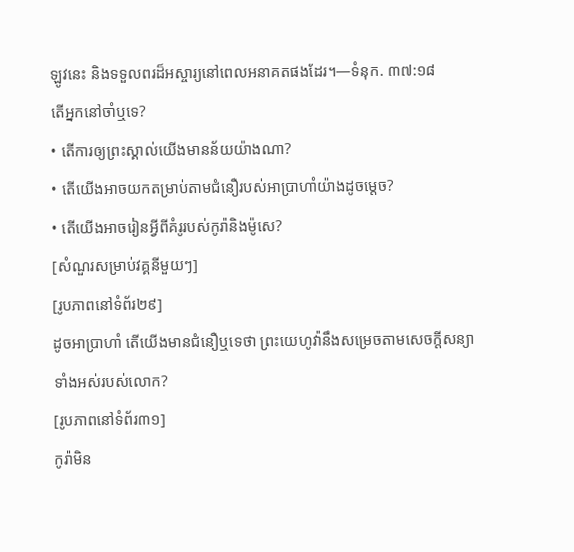ឡូវនេះ និងទទួលពរដ៏អស្ចារ្យនៅពេលអនាគតផងដែរ។—ទំនុក. ៣៧:១៨
តើអ្នកនៅចាំឬទេ?
• តើការឲ្យព្រះស្គាល់យើងមានន័យយ៉ាងណា?
• តើយើងអាចយកតម្រាប់តាមជំនឿរបស់អាប្រាហាំយ៉ាងដូចម្ដេច?
• តើយើងអាចរៀនអ្វីពីគំរូរបស់កូរ៉ានិងម៉ូសេ?
[សំណួរសម្រាប់វគ្គនីមួយៗ]
[រូបភាពនៅទំព័រ២៩]
ដូចអាប្រាហាំ តើយើងមានជំនឿឬទេថា ព្រះយេហូវ៉ានឹងសម្រេចតាមសេចក្ដីសន្យាទាំងអស់របស់លោក?
[រូបភាពនៅទំព័រ៣១]
កូរ៉ាមិន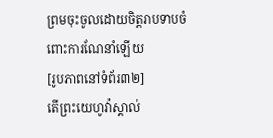ព្រមចុះចូលដោយចិត្តរាបទាបចំពោះការណែនាំឡើយ
[រូបភាពនៅទំព័រ៣២]
តើព្រះយេហូវ៉ាស្គាល់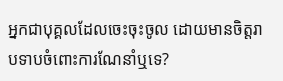អ្នកជាបុគ្គលដែលចេះចុះចូល ដោយមានចិត្តរាបទាបចំពោះការណែនាំឬទេ?